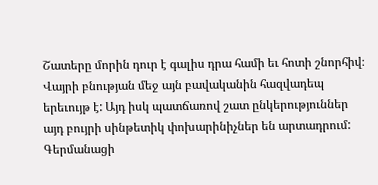Շատերը մորին դուր է գալիս դրա համի եւ հոտի շնորհիվ։ Վայրի բնության մեջ այն բավականին հազվադեպ երեւույթ է: Այդ իսկ պատճառով շատ ընկերություններ այդ բույրի սինթետիկ փոխարինիչներ են արտադրում:
Գերմանացի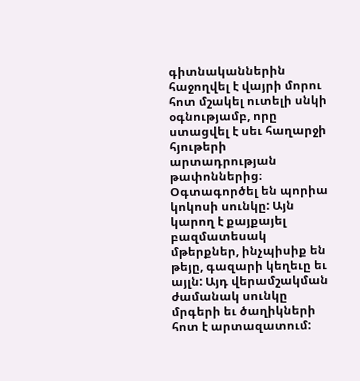գիտնականներին հաջողվել է վայրի մորու հոտ մշակել ուտելի սնկի օգնությամբ, որը ստացվել է սեւ հաղարջի հյութերի արտադրության թափոններից։ Օգտագործել են պորիա կոկոսի սունկը: Այն կարող է քայքայել բազմատեսակ մթերքներ, ինչպիսիք են թեյը, գազարի կեղեւը եւ այլն: Այդ վերամշակման ժամանակ սունկը մրգերի եւ ծաղիկների հոտ է արտազատում: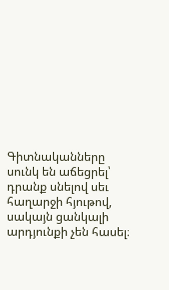Գիտնականները սունկ են աճեցրել՝ դրանք սնելով սեւ հաղարջի հյութով, սակայն ցանկալի արդյունքի չեն հասել։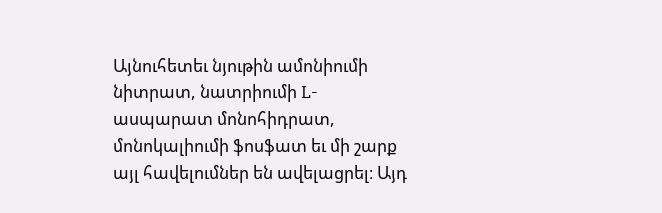Այնուհետեւ նյութին ամոնիումի նիտրատ, նատրիումի L-ասպարատ մոնոհիդրատ, մոնոկալիումի ֆոսֆատ եւ մի շարք այլ հավելումներ են ավելացրել։ Այդ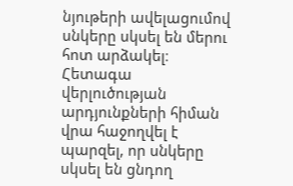նյութերի ավելացումով սնկերը սկսել են մերու հոտ արձակել։
Հետագա վերլուծության արդյունքների հիման վրա հաջողվել է պարզել, որ սնկերը սկսել են ցնդող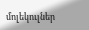մոլեկուլներ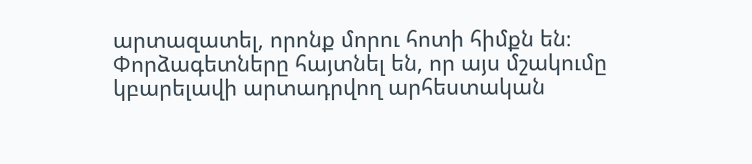արտազատել, որոնք մորու հոտի հիմքն են։ Փորձագետները հայտնել են, որ այս մշակումը կբարելավի արտադրվող արհեստական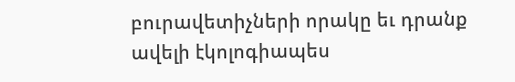բուրավետիչների որակը եւ դրանք ավելի էկոլոգիապես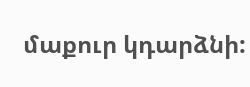մաքուր կդարձնի: